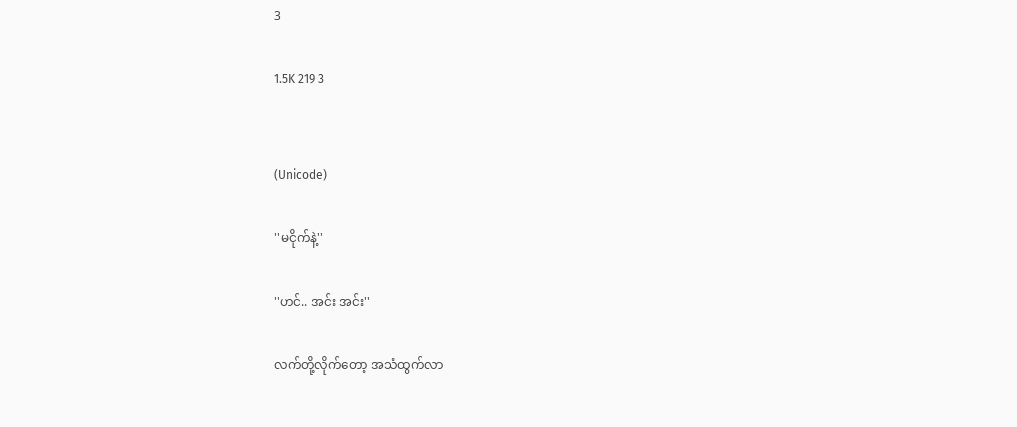3

1.5K 219 3


(Unicode)

''မငိုက်နဲ့''

''ဟင်.. အင်း အင်း''

လက်တို့လိုက်တော့ အသံထွက်လာ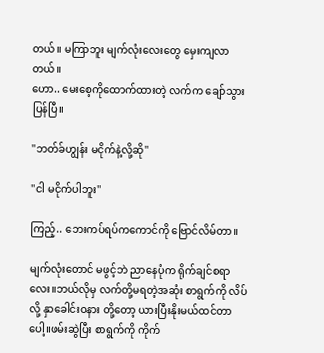တယ်။ မကြာဘူး မျက်လုံးလေးတွေ မှေးကျလာတယ်။
ဟော.. မေးစေ့ကိုထောက်ထားတဲ့ လက်က ချော်သွားပြန်ပြီ။

''ဘတ်ခ်ဟျွန်း မငိုက်နဲ့လို့ဆို''

''ငါ မငိုက်ပါဘူး''

ကြည့်.. ဘေးကပ်ရပ်ကကောင်ကို ဗြောင်လိမ်တာ။

မျက်လုံးတောင် မဖွင့်ဘဲ ညာနေပုံက ရိုက်ချင်စရာလေး။ဘယ်လိုမှ လက်တို့မရတဲ့အဆုံး စာရွက်ကို လိပ်လို့ နှာခေါင်းဝနား တို့တော့ ယားပြီးနိုးမယ်ထင်တာပေါ့။ဖမ်းဆွဲပြီး စာရွက်ကို ကိုက်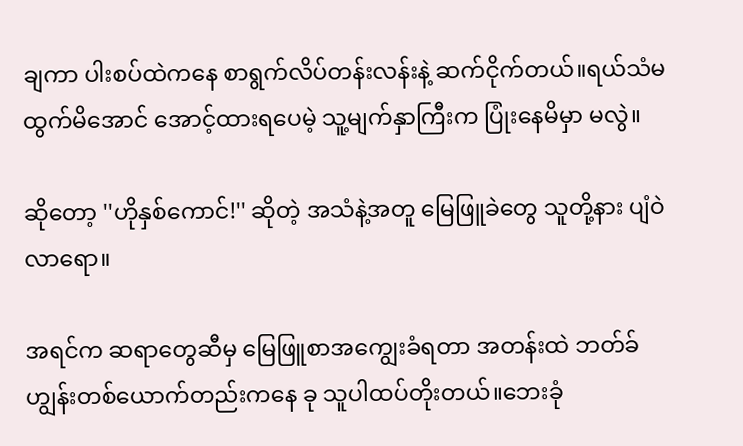ချကာ ပါးစပ်ထဲကနေ စာရွက်လိပ်တန်းလန်းနဲ့ ဆက်ငိုက်တယ်။ရယ်သံမထွက်မိအောင် အောင့်ထားရပေမဲ့ သူ့မျက်နှာကြီးက ပြုံးနေမိမှာ မလွဲ။

ဆိုတော့ ''ဟိုနှစ်ကောင်!'' ဆိုတဲ့ အသံနဲ့အတူ မြေဖြူခဲတွေ သူတို့နား ပျံဝဲလာရော။

အရင်က ဆရာတွေဆီမှ မြေဖြူစာအကျွေးခံရတာ အတန်းထဲ ဘတ်ခ်ဟျွန်းတစ်ယောက်တည်းကနေ ခု သူပါထပ်တိုးတယ်။ဘေးခုံ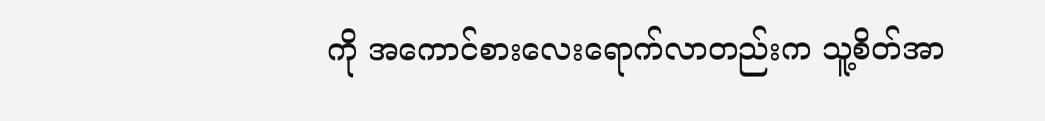ကို အကောင်စားလေးရောက်လာတည်းက သူ့စိတ်အာ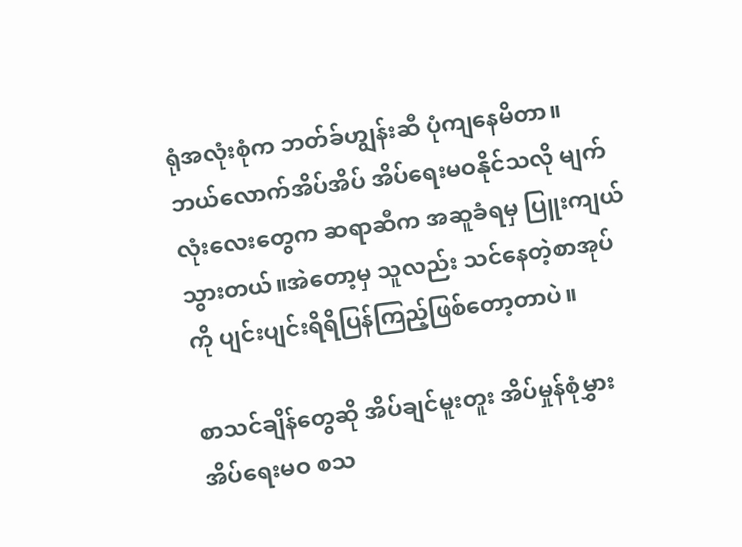ရုံအလုံးစုံက ဘတ်ခ်ဟျွန်းဆီ ပုံကျနေမိတာ။ ဘယ်လောက်အိပ်အိပ် အိပ်ရေးမဝနိုင်သလို မျက်လုံးလေးတွေက ဆရာဆီက အဆူခံရမှ ပြူးကျယ်သွားတယ်။အဲတော့မှ သူလည်း သင်နေတဲ့စာအုပ်ကို ပျင်းပျင်းရိရိပြန်ကြည့်ဖြစ်တော့တာပဲ။

စာသင်ချိန်တွေဆို အိပ်ချင်မူးတူး အိပ်မှုန်စုံမွှား အိပ်ရေးမဝ စသ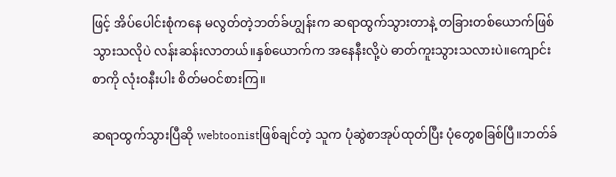ဖြင့် အိပ်ပေါင်းစုံကနေ မလွတ်တဲ့ဘတ်ခ်ဟျွန်းက ဆရာထွက်သွားတာနဲ့ တခြားတစ်ယောက်ဖြစ်သွားသလိုပဲ လန်းဆန်းလာတယ်။နှစ်ယောက်က အနေနီးလို့ပဲ ဓာတ်ကူးသွားသလားပဲ။ကျောင်းစာကို လုံးဝနီးပါး စိတ်မဝင်စားကြ။

ဆရာထွက်သွားပြီဆို webtoonistဖြစ်ချင်တဲ့ သူက ပုံဆွဲစာအုပ်ထုတ်ပြီး ပုံတွေစခြစ်ပြီ။ဘတ်ခ်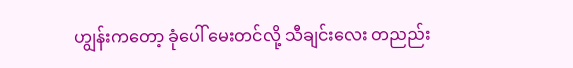ဟျွန်းကတော့ ခုံပေါ် မေးတင်လို့ သီချင်းလေး တညည်း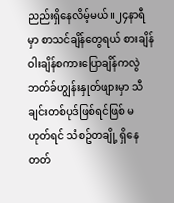ညည်းရှိနေလိမ့်မယ်။၂၄နာရီမှာ စာသင်ချိန်တွေရယ် စားချိန်ဝါးချိန်စကားပြောချိန်ကလွဲ ဘတ်ခ်ဟျွန်းနှုတ်ဖျားမှာ သီချင်းတစ်ပုဒ်ဖြစ်ရင်ဖြစ် မဟုတ်ရင် သံစဥ်တချို့ ရှိနေတတ်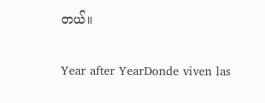တယ်။

Year after YearDonde viven las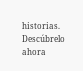historias. Descúbrelo ahora